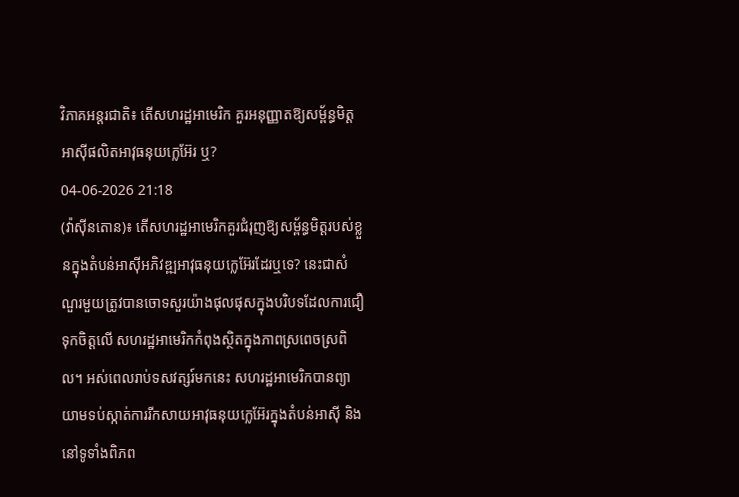វិភាគអន្តរជាតិ៖ តើសហរដ្ឋអាមេរិក គួរអនុញ្ញាតឱ្យសម្ព័ន្ធមិត្តអាស៊ីផលិតអាវុធនុយក្លេអ៊ែរ ឬ?
04-06-2026 21:18
(វ៉ាស៊ីនតោន)៖ តើសហរដ្ឋអាមេរិកគួរជំរុញឱ្យសម្ព័ន្ធមិត្តរបស់ខ្លួនក្នុងតំបន់អាស៊ីអភិវឌ្ឍអាវុធនុយក្លេអ៊ែរដែរឬទេ? នេះជាសំណួរមួយត្រូវបានចោទសួរយ៉ាងផុលផុសក្នុងបរិបទដែលការជឿទុកចិត្តលើ សហរដ្ឋអាមេរិកកំពុងស្ថិតក្នុងភាពស្រពេចស្រពិល។ អស់ពេលរាប់ទសវត្សរ៍មកនេះ សហរដ្ឋអាមេរិកបានព្យាយាមទប់ស្កាត់ការរីកសាយអាវុធនុយក្លេអ៊ែរក្នុងតំបន់អាស៊ី និងនៅទូទាំងពិភព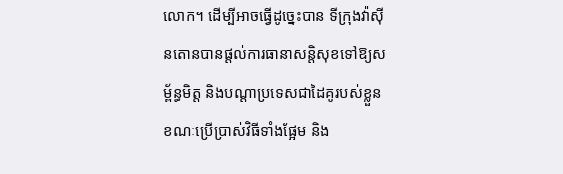លោក។ ដើម្បីអាចធ្វើដូច្នេះបាន ទីក្រុងវ៉ាស៊ីនតោនបានផ្ដល់ការធានាសន្តិសុខទៅឱ្យសម្ព័ន្ធមិត្ត និងបណ្ដាប្រទេសជាដៃគូរបស់ខ្លួន ខណៈប្រើប្រាស់វិធីទាំងផ្អែម និង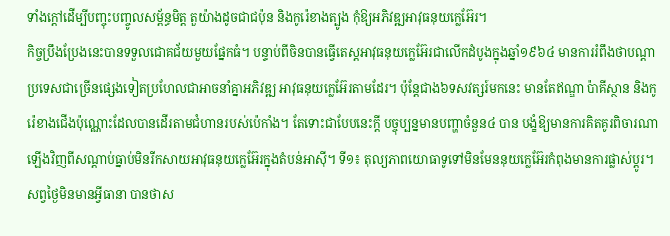ទាំងក្ដៅដើម្បីបញ្ចុះបញ្ចូលសម្ព័ន្ធមិត្ត តួយ៉ាងដូចជាជប៉ុន និងកូរ៉េខាងត្បូង កុំឱ្យអភិវឌ្ឍអាវុធនុយក្លេអ៊ែរ។
កិច្ចប្រឹងប្រែងនេះបានទទួលជោគជ័យមួយផ្នែកធំ។ បន្ទាប់ពីចិនបានធ្វើតេស្ដអាវុធនុយក្លេអ៊ែរជាលើកដំបូងក្នុងឆ្នាំ១៩៦៤ មានការរំពឹងថាបណ្ដាប្រទេសជាច្រើនផ្សេងទៀតប្រហែលជាអាចនាំគ្នាអភិវឌ្ឍ អាវុធនុយក្លេអ៊ែរតាមដែរ។ ប៉ុន្តែជាង៦ទសវត្សរ៍មកនេះ មានតែឥណ្ឌា ប៉ាគីស្ថាន និងកូរ៉េខាងជើងប៉ុណ្ណោះដែលបានដើរតាមជំហានរបស់ប៉េកាំង។ តែទោះជាបែបនេះក្ដី បច្ចុប្បន្នមានបញ្ហាចំនួន៤ បាន បង្ខំឱ្យមានការគិតគូរពិចារណាឡើងវិញពីសណ្ដាប់ធ្នាប់មិនរីកសាយអាវុធនុយក្លេអ៊ែរក្នុងតំបន់អាស៊ី។ ទី១៖ តុល្យភាពយោធាទូទៅមិនមែននុយក្លេអ៊ែរកំពុងមានការផ្លាស់ប្ដូរ។ សព្វថ្ងៃមិនមានអ្វីធានា បានថាស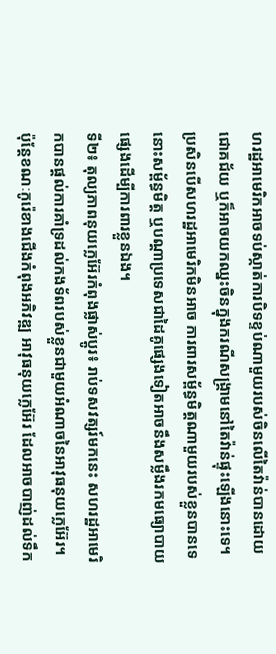ហរដ្ឋអាមេរិកអាចទប់ស្កាត់ការបិទខ្ទប់ណាមួយរបស់ចិនលើតៃវ៉ាន់បានដោយជោគជ័យ ឬក៏អាចយកឈ្នះចិនក្នុងករណីសង្រ្គាមនៅតៃវ៉ាន់ផ្ទុះឡើងនោះទេ។ ប្រសិនបើសហរដ្ឋអាមេរិកមិនអាច ការពារសម្ព័ន្ធមិត្តណាមួយរបស់ខ្លួនបានទេ នោះសម្ព័ន្ធមិត្ត ឬបណ្ដាប្រទេសជាដៃគូផ្សេងទៀតអាចនឹងសម្លឹងរកមធ្យោបាយផ្សេងដើម្បីការពារខ្លួនឯង។
ទី២៖ តុល្យភាពនុយក្លេអ៊ែរកំពុងផ្លាស់ប្ដូរ៖ រាប់ទសវត្សរ៍មកនេះ សហរដ្ឋអាមេរិកបានផ្ដល់ការគាំទ្រដល់កងទ័ពរបស់ខ្លួនជាមួយអំណាចនៃអាវុធនុយក្លេអ៊ែរ។ ប៉ុន្តែខណៈកូរ៉េខាងជើងកំពុងអភិវឌ្ឍ អាវុធនុយក្លេអ៊ែរ ដែលអាចបាញ់ដល់ទឹក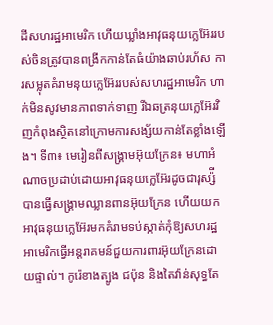ដីសហរដ្ឋអាមេរិក ហើយឃ្លាំងអាវុធនុយក្លេអ៊ែររបស់ចិនត្រូវបានពង្រីកកាន់តែធំយ៉ាងឆាប់រហ័ស ការសម្លុតគំរាមនុយក្លេអ៊ែររបស់សហរដ្ឋអាមេរិក ហាក់មិនសូវមានភាពទាក់ទាញ រីឯឆត្រនុយក្លេអ៊ែរវិញកំពុងស្ថិតនៅក្រោមការសង្ស័យកាន់តែខ្លាំងឡើង។ ទី៣៖ មេរៀនពីសង្រ្គាមអ៊ុយក្រែន៖ មហាអំណាចប្រដាប់ដោយអាវុធនុយក្លេអ៊ែរដូចជារុស្ស៉ី បានធ្វើសង្រ្គាមឈ្លានពានអ៊ុយក្រែន ហើយយកអាវុធនុយក្លេអ៊ែរមកគំរាមទប់ស្កាត់កុំឱ្យសហរដ្ឋអាមេរិកធ្វើអន្តរាគមន៍ជួយការពារអ៊ុយក្រែនដោយផ្ទាល់។ កូរ៉េខាងត្បូង ជប៉ុន និងតៃវ៉ាន់សុទ្ធតែ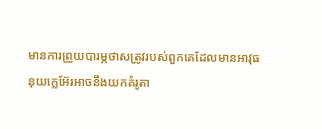មានការព្រួយបារម្ភថាសត្រូវរបស់ពួកគេដែលមានអាវុធនុយក្លេអ៊ែរអាចនឹងយកគំរូតា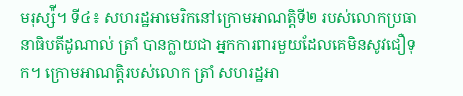មរុស្ស៉ី។ ទី៤៖ សហរដ្ឋអាមេរិកនៅក្រោមអាណត្តិទី២ របស់លោកប្រធានាធិបតីដូណាល់ ត្រាំ បានក្លាយជា អ្នកការពារមួយដែលគេមិនសូវជឿទុក។ ក្រោមអាណត្តិរបស់លោក ត្រាំ សហរដ្ឋអា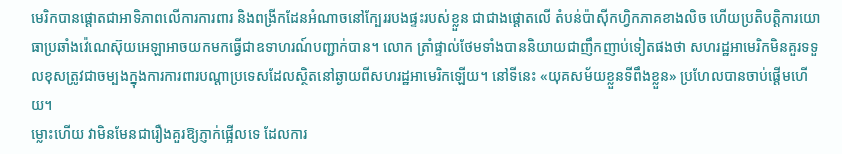មេរិកបានផ្តោតជាអាទិភាពលើការការពារ និងពង្រីកដែនអំណាចនៅក្បែររបងផ្ទះរបស់ខ្លួន ជាជាងផ្តោតលើ តំបន់ប៉ាស៊ីកហ្វិកភាគខាងលិច ហើយប្រតិបត្តិការយោធាប្រឆាំងវ៉េណេស៊ុយអេឡាអាចយកមកធ្វើជាឧទាហរណ៍បញ្ជាក់បាន។ លោក ត្រាំផ្ទាល់ថែមទាំងបាននិយាយជាញឹកញាប់ទៀតផងថា សហរដ្ឋអាមេរិកមិនគួរទទួលខុសត្រូវជាចម្បងក្នុងការការពារបណ្ដាប្រទេសដែលស្ថិតនៅឆ្ងាយពីសហរដ្ឋអាមេរិកឡើយ។ នៅទីនេះ «យុគសម័យខ្លួនទីពឹងខ្លួន» ប្រហែលបានចាប់ផ្ដើមហើយ។
ម្លោះហើយ វាមិនមែនជារឿងគួរឱ្យភ្ញាក់ផ្អើលទេ ដែលការ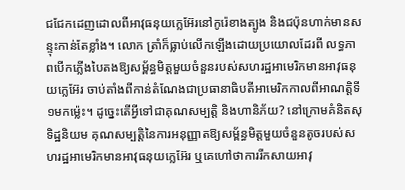ជជែកដេញដោលពីអាវុធនុយក្លេអ៊ែរនៅកូរ៉េខាងត្បូង និងជប៉ុនហាក់មានសន្ទុះកាន់តែខ្លាំង។ លោក ត្រាំក៏ធ្លាប់លើកឡើងដោយប្រយោលដែរពី លទ្ធភាពបើកភ្លើងបៃតងឱ្យសម្ព័ន្ធមិត្តមួយចំនួនរបស់សហរដ្ឋអាមេរិកមានអាវុធនុយក្លេអ៊ែរ ចាប់តាំងពីកាន់តំណែងជាប្រធានាធិបតីអាមេរិកកាលពីអាណត្តិទី១មកម្ល៉េះ។ ដូច្នេះតើអ្វីទៅជាគុណសម្បត្តិ និងហានិភ័យ? នៅក្រោមគំនិតសុទិដ្ឋនិយម គុណសម្បត្តិនៃការអនុញ្ញាតឱ្យសម្ព័ន្ធមិត្តមួយចំនួនតូចរបស់សហរដ្ឋអាមេរិកមានអាវុធនុយក្លេអ៊ែរ ឬគេហៅថាការរីកសាយអាវុ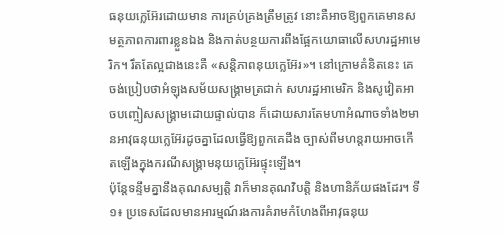ធនុយក្លេអ៊ែរដោយមាន ការគ្រប់គ្រងត្រឹមត្រូវ នោះគឺអាចឱ្យពួកគេមានសមត្ថភាពការពារខ្លួនឯង និងកាត់បន្ថយការពឹងផ្អែកយោធាលើសហរដ្ឋអាមេរិក។ រឹតតែល្អជាងនេះគឺ «សន្តិភាពនុយក្លេអ៊ែរ»។ នៅក្រោមគំនិតនេះ គេចង់ប្រៀបថាអំឡុងសម័យសង្រ្គាមត្រជាក់ សហរដ្ឋអាមេរិក និងសូវៀតអាចបញ្ចៀសសង្រ្គាមដោយផ្ទាល់បាន ក៏ដោយសារតែមហាអំណាចទាំង២មានអាវុធនុយក្លេអ៊ែរដូចគ្នាដែលធ្វើឱ្យពួកគេដឹង ច្បាស់ពីមហន្តរាយអាចកើតឡើងក្នុងករណីសង្រ្គាមនុយក្លេអ៊ែរផ្ទុះឡើង។
ប៉ុន្តែទន្ទឹមគ្នានឹងគុណសម្បត្តិ វាក៏មានគុណវិបត្តិ និងហានិភ័យផងដែរ។ ទី១៖ ប្រទេសដែលមានអារម្មណ៍រងការគំរាមកំហែងពីអាវុធនុយ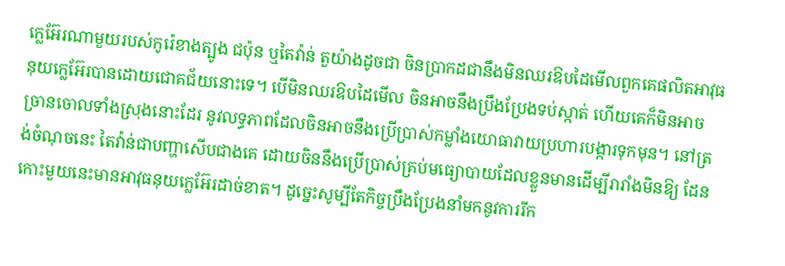ក្លេអ៊ែរណាមួយរបស់កូរ៉េខាងត្បូង ជប៉ុន ឬតៃវ៉ាន់ តួយ៉ាងដូចជា ចិនប្រាកដជានឹងមិនឈរឱបដៃមើលពួកគេផលិតអាវុធនុយក្លេអ៊ែរបានដោយជោគជ័យនោះទេ។ បើមិនឈរឱបដៃមើល ចិនអាចនឹងប្រឹងប្រែងទប់ស្កាត់ ហើយគេក៏មិនអាចច្រានចោលទាំងស្រុងនោះដែរ នូវលទ្ធភាពដែលចិនអាចនឹងប្រើប្រាស់កម្លាំងយោធាវាយប្រហារបង្ការទុកមុន។ នៅត្រង់ចំណុចនេះ តៃវ៉ាន់ជាបញ្ហាសើបជាងគេ ដោយចិននឹងប្រើប្រាស់គ្រប់មធ្យោបាយដែលខ្លួនមានដើម្បីរារាំងមិនឱ្យ ដែនកោះមួយនេះមានអាវុធនុយក្លេអ៊ែរដាច់ខាត។ ដូច្នេះសូម្បីតែកិច្ចប្រឹងប្រែងនាំមកនូវការរីក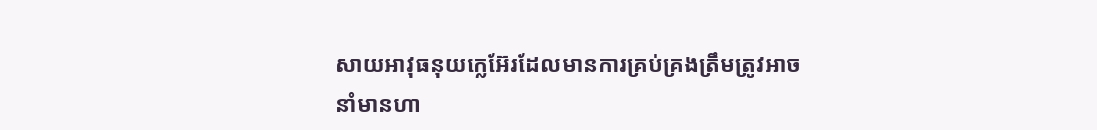សាយអាវុធនុយក្លេអ៊ែរដែលមានការគ្រប់គ្រងត្រឹមត្រូវអាចនាំមានហា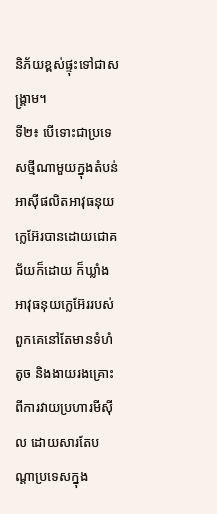និភ័យខ្ពស់ផ្ទុះទៅជាសង្រ្គាម។
ទី២៖ បើទោះជាប្រទេសថ្មីណាមួយក្នុងតំបន់អាស៊ីផលិតអាវុធនុយក្លេអ៊ែរបានដោយជោគជ័យក៏ដោយ ក៏ឃ្លាំងអាវុធនុយក្លេអ៊ែររបស់ពួកគេនៅតែមានទំហំតូច និងងាយរងគ្រោះពីការវាយប្រហារមីស៊ីល ដោយសារតែបណ្ដាប្រទេសក្នុង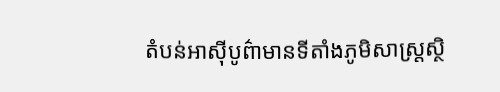តំបន់អាស៊ីបូព៌ាមានទីតាំងភូមិសាស្ត្រស្ថិ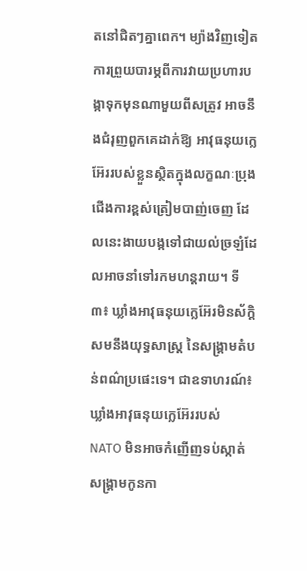តនៅជិតៗគ្នាពេក។ ម្យ៉ាងវិញទៀត ការព្រួយបារម្ភពីការវាយប្រហារបង្កាទុកមុនណាមួយពីសត្រូវ អាចនឹងជំរុញពួកគេដាក់ឱ្យ អាវុធនុយក្លេអ៊ែររបស់ខ្លួនស្ថិតក្នុងលក្ខណៈប្រុងជើងការខ្ពស់ត្រៀមបាញ់ចេញ ដែលនេះងាយបង្កទៅជាយល់ច្រឡំដែលអាចនាំទៅរកមហន្តរាយ។ ទី៣៖ ឃ្លាំងអាវុធនុយក្លេអ៊ែរមិនស័ក្តិសមនឹងយុទ្ធសាស្ត្រ នៃសង្រ្គាមតំបន់ពណ៌ប្រផេះទេ។ ជាឧទាហរណ៍៖ ឃ្លាំងអាវុធនុយក្លេអ៊ែររបស់ NATO មិនអាចកំញើញទប់ស្កាត់សង្រ្គាមកូនកា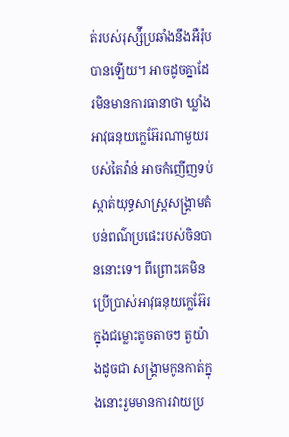ត់របស់រុស្ស៉ីប្រឆាំងនឹងអឺរ៉ុបបានឡើយ។ អាចដូចគ្នាដែរមិនមានការធានាថា ឃ្លាំងអាវុធនុយក្លេអ៊ែរណាមួយរបស់តៃវ៉ាន់ អាចកំញើញទប់ស្កាត់យុទ្ធសាស្ត្រសង្រ្គាមតំបន់ពណ៌ប្រផេះរបស់ចិនបាននោះទេ។ ពីព្រោះគេមិនប្រើប្រាស់អាវុធនុយក្លេអ៊ែរក្នុងជម្លោះតូចតាចៗ តួយ៉ាងដូចជា សង្រ្គាមកូនកាត់ក្នុងនោះរួមមានការវាយប្រ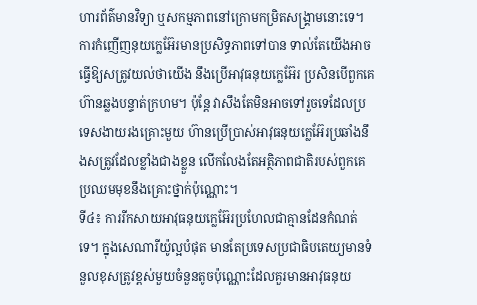ហារព័ត៌មានវិទ្យា ឬសកម្មភាពនៅក្រោមកម្រិតសង្រ្គាមនោះទេ។ ការកំញើញនុយក្លេអ៊ែរមានប្រសិទ្ធភាពទៅបាន ទាល់តែយើងអាចធ្វើឱ្យសត្រូវយល់ថាយើង នឹងប្រើអាវុធនុយក្លេអ៊ែរ ប្រសិនបើពួកគេហ៊ានឆ្លងបន្ទាត់ក្រហម។ ប៉ុន្តែ វាសឹងតែមិនអាចទៅរួចទេដែលប្រទេសងាយរងគ្រោះមួយ ហ៊ានប្រើប្រាស់អាវុធនុយក្លេអ៊ែរប្រឆាំងនឹងសត្រូវដែលខ្លាំងជាងខ្លួន លើកលែងតែអត្ថិភាពជាតិរបស់ពួកគេប្រឈមមុខនឹងគ្រោះថ្នាក់ប៉ុណ្ណោះ។
ទី៤៖ ការរីកសាយអាវុធនុយក្លេអ៊ែរប្រហែលជាគ្មានដែនកំណត់ទេ។ ក្នុងសេណារីយ៉ូល្អបំផុត មានតែប្រទេសប្រជាធិបតេយ្យមានទំនួលខុសត្រូវខ្ពស់មួយចំនួនតូចប៉ុណ្ណោះដែលគួរមានអាវុធនុយ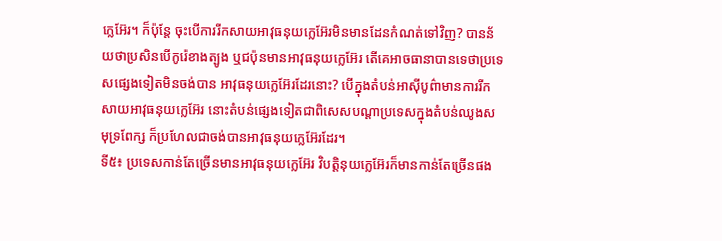ក្លេអ៊ែរ។ ក៏ប៉ុន្តែ ចុះបើការរីកសាយអាវុធនុយក្លេអ៊ែរមិនមានដែនកំណត់ទៅវិញ? បានន័យថាប្រសិនបើកូរ៉េខាងត្បូង ឬជប៉ុនមានអាវុធនុយក្លេអ៊ែរ តើគេអាចធានាបានទេថាប្រទេសផ្សេងទៀតមិនចង់បាន អាវុធនុយក្លេអ៊ែរដែរនោះ? បើក្នុងតំបន់អាស៊ីបូព៌ាមានការរីកសាយអាវុធនុយក្លេអ៊ែរ នោះតំបន់ផ្សេងទៀតជាពិសេសបណ្ដាប្រទេសក្នុងតំបន់ឈូងសមុទ្រពែក្ស ក៏ប្រហែលជាចង់បានអាវុធនុយក្លេអ៊ែរដែរ។
ទី៥៖ ប្រទេសកាន់តែច្រើនមានអាវុធនុយក្លេអ៊ែរ វិបត្តិនុយក្លេអ៊ែរក៏មានកាន់តែច្រើនផង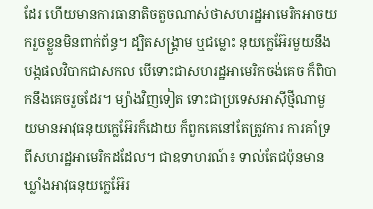ដែរ ហើយមានការធានាតិចតួចណាស់ថាសហរដ្ឋអាមេរិកអាចយករួចខ្លួនមិនពាក់ព័ន្ធ។ ដ្បិតសង្រ្គាម ឬជម្លោះ នុយក្លេអ៊ែរមួយនឹងបង្កផលវិបាកជាសកល បើទោះជាសហរដ្ឋអាមេរិកចង់គេច ក៏ពិបាកនឹងគេចរួចដែរ។ ម្យ៉ាងវិញទៀត ទោះជាប្រទេសអាស៊ីថ្មីណាមួយមានអាវុធនុយក្លេអ៊ែរក៏ដោយ ក៏ពួកគេនៅតែត្រូវការ ការគាំទ្រពីសហរដ្ឋអាមេរិកដដែល។ ជាឧទាហរណ៍៖ ទាល់តែជប៉ុនមានឃ្លាំងអាវុធនុយក្លេអ៊ែរ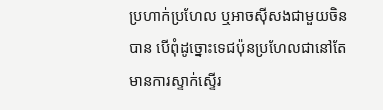ប្រហាក់ប្រហែល ឬអាចស៊ីសងជាមួយចិនបាន បើពុំដូច្នោះទេជប៉ុនប្រហែលជានៅតែមានការស្ទាក់ស្ទើរ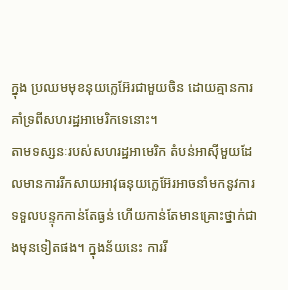ក្នុង ប្រឈមមុខនុយក្លេអ៊ែរជាមួយចិន ដោយគ្មានការគាំទ្រពីសហរដ្ឋអាមេរិកទេនោះ។
តាមទស្សនៈរបស់សហរដ្ឋអាមេរិក តំបន់អាស៊ីមួយដែលមានការរីកសាយអាវុធនុយក្លេអ៊ែរអាចនាំមកនូវការទទួលបន្ទុកកាន់តែធ្ងន់ ហើយកាន់តែមានគ្រោះថ្នាក់ជាងមុនទៀតផង។ ក្នុងន័យនេះ ការរី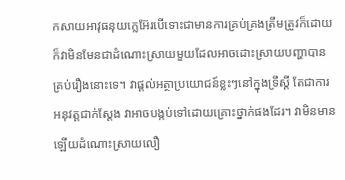កសាយអាវុធនុយក្លេអ៊ែរបើទោះជាមានការគ្រប់គ្រងត្រឹមត្រូវក៏ដោយ ក៏វាមិនមែនជាដំណោះស្រាយមួយដែលអាចដោះស្រាយបញ្ហាបានគ្រប់រឿងនោះទេ។ វាផ្ដល់អត្ថាប្រយោជន៍ខ្លះៗនៅក្នុងទ្រឹស្ដី តែជាការអនុវត្តជាក់ស្ដែង វាអាចបង្កប់ទៅដោយគ្រោះថ្នាក់ផងដែរ។ វាមិនមានឡើយដំណោះស្រាយលឿ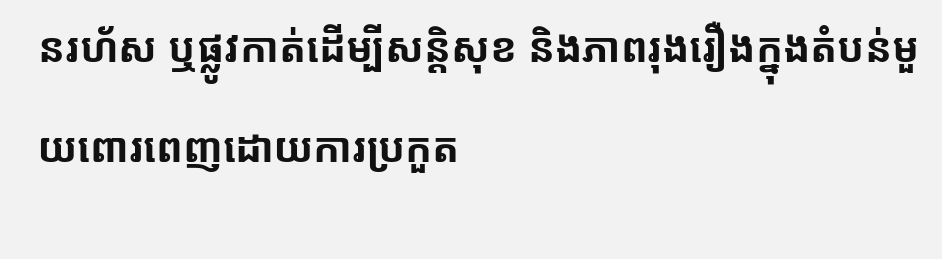នរហ័ស ឬផ្លូវកាត់ដើម្បីសន្តិសុខ និងភាពរុងរឿងក្នុងតំបន់មួយពោរពេញដោយការប្រកួត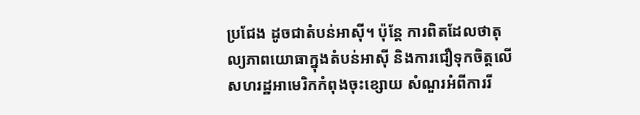ប្រជែង ដូចជាតំបន់អាស៊ី។ ប៉ុន្តែ ការពិតដែលថាតុល្យភាពយោធាក្នុងតំបន់អាស៊ី និងការជឿទុកចិត្តលើសហរដ្ឋអាមេរិកកំពុងចុះខ្សោយ សំណួរអំពីការរី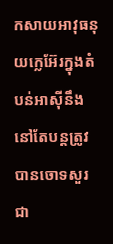កសាយអាវុធនុយក្លេអ៊ែរក្នុងតំបន់អាស៊ីនឹងនៅតែបន្តត្រូវបានចោទសួរជា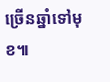ច្រើនឆ្នាំទៅមុខ៕